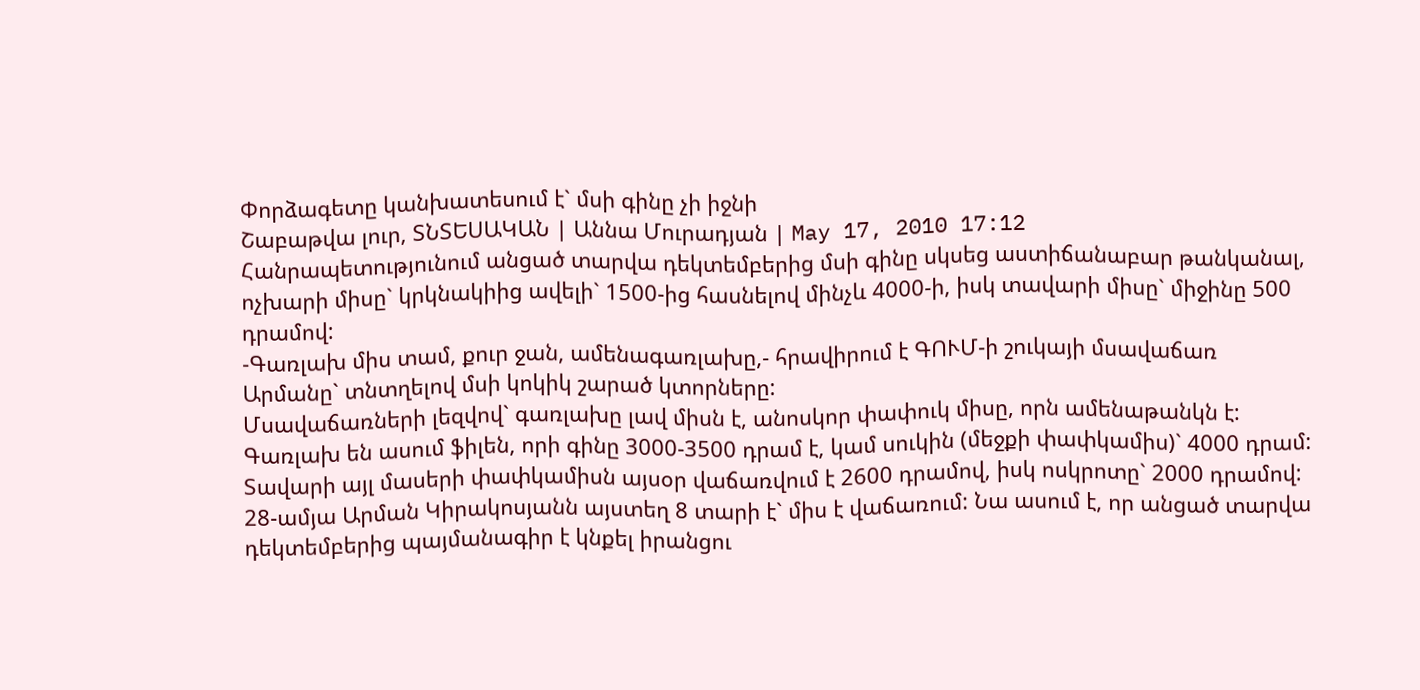Փորձագետը կանխատեսում է` մսի գինը չի իջնի
Շաբաթվա լուր, ՏՆՏԵՍԱԿԱՆ | Աննա Մուրադյան | May 17, 2010 17:12
Հանրապետությունում անցած տարվա դեկտեմբերից մսի գինը սկսեց աստիճանաբար թանկանալ, ոչխարի միսը` կրկնակիից ավելի` 1500-ից հասնելով մինչև 4000-ի, իսկ տավարի միսը` միջինը 500 դրամով:
-Գառլախ միս տամ, քուր ջան, ամենագառլախը,- հրավիրում է ԳՈՒՄ-ի շուկայի մսավաճառ Արմանը` տնտղելով մսի կոկիկ շարած կտորները:
Մսավաճառների լեզվով` գառլախը լավ միսն է, անոսկոր փափուկ միսը, որն ամենաթանկն է: Գառլախ են ասում ֆիլեն, որի գինը 3000-3500 դրամ է, կամ սուկին (մեջքի փափկամիս)` 4000 դրամ: Տավարի այլ մասերի փափկամիսն այսօր վաճառվում է 2600 դրամով, իսկ ոսկրոտը` 2000 դրամով:
28-ամյա Արման Կիրակոսյանն այստեղ 8 տարի է` միս է վաճառում: Նա ասում է, որ անցած տարվա դեկտեմբերից պայմանագիր է կնքել իրանցու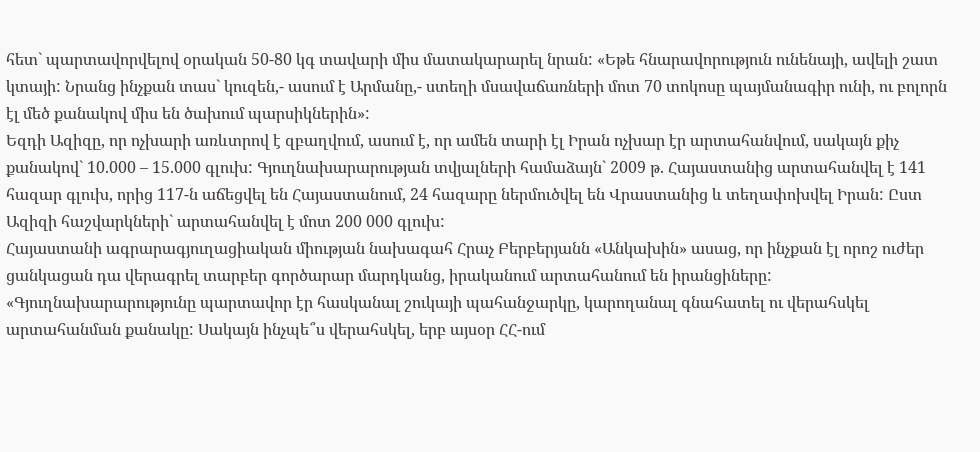հետ` պարտավորվելով օրական 50-80 կգ տավարի միս մատակարարել նրան: «Եթե հնարավորություն ունենայի, ավելի շատ կտայի: Նրանց ինչքան տաս` կուզեն,- ասում է Արմանը,- ստեղի մսավաճառների մոտ 70 տոկոսը պայմանագիր ունի, ու բոլորն էլ մեծ քանակով միս են ծախում պարսիկներին»:
Եզդի Ազիզը, որ ոչխարի առևտրով է զբաղվում, ասում է, որ ամեն տարի էլ Իրան ոչխար էր արտահանվում, սակայն քիչ քանակով` 10.000 – 15.000 գլուխ: Գյուղնախարարության տվյալների համաձայն` 2009 թ. Հայաստանից արտահանվել է 141 հազար գլուխ, որից 117-ն աճեցվել են Հայաստանում, 24 հազարը ներմուծվել են Վրաստանից և տեղափոխվել Իրան: Ըստ Ազիզի հաշվարկների` արտահանվել է մոտ 200 000 գլուխ:
Հայաստանի ագրարագյուղացիական միության նախագահ Հրաչ Բերբերյանն «Անկախին» ասաց, որ ինչքան էլ որոշ ուժեր ցանկացան դա վերագրել տարբեր գործարար մարդկանց, իրականում արտահանում են իրանցիները: «Գյուղնախարարությունը պարտավոր էր հասկանալ շուկայի պահանջարկը, կարողանալ գնահատել ու վերահսկել արտահանման քանակը: Սակայն ինչպե՞ս վերահսկել, երբ այսօր ՀՀ-ում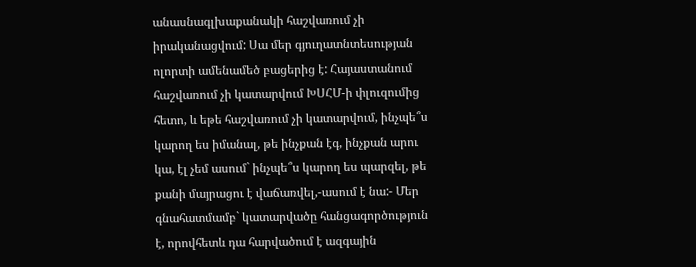անասնագլխաքանակի հաշվառում չի իրականացվում: Սա մեր գյուղատնտեսության ոլորտի ամենամեծ բացերից է: Հայաստանում հաշվառում չի կատարվում ԽՍՀՄ-ի փլուզումից հետո, և եթե հաշվառում չի կատարվում, ինչպե՞ս կարող ես իմանալ, թե ինչքան էգ, ինչքան արու կա, էլ չեմ ասում` ինչպե՞ս կարող ես պարզել, թե քանի մայրացու է վաճառվել,-ասում է նա:- Մեր գնահատմամբ` կատարվածը հանցագործություն է, որովհետև դա հարվածում է ազգային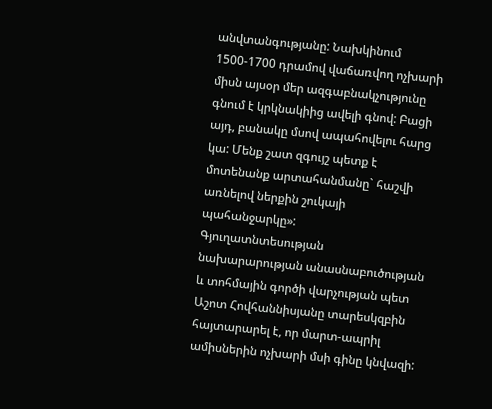անվտանգությանը: Նախկինում 1500-1700 դրամով վաճառվող ոչխարի միսն այսօր մեր ազգաբնակչությունը գնում է կրկնակիից ավելի գնով: Բացի այդ, բանակը մսով ապահովելու հարց կա: Մենք շատ զգույշ պետք է մոտենանք արտահանմանը` հաշվի առնելով ներքին շուկայի պահանջարկը»:
Գյուղատնտեսության նախարարության անասնաբուծության և տոհմային գործի վարչության պետ Աշոտ Հովհաննիսյանը տարեսկզբին հայտարարել է, որ մարտ-ապրիլ ամիսներին ոչխարի մսի գինը կնվազի: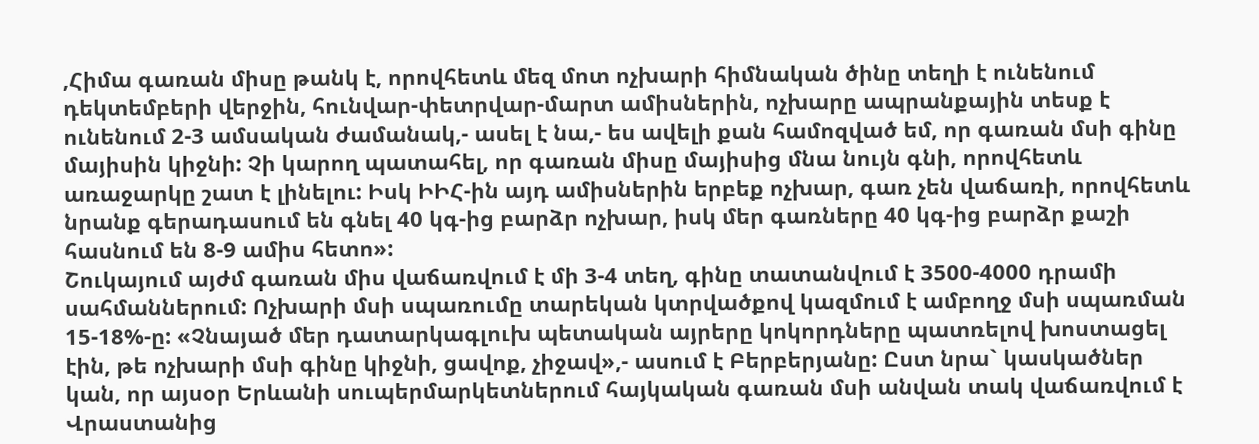,Հիմա գառան միսը թանկ է, որովհետև մեզ մոտ ոչխարի հիմնական ծինը տեղի է ունենում դեկտեմբերի վերջին, հունվար-փետրվար-մարտ ամիսներին, ոչխարը ապրանքային տեսք է ունենում 2-3 ամսական ժամանակ,- ասել է նա,- ես ավելի քան համոզված եմ, որ գառան մսի գինը մայիսին կիջնի: Չի կարող պատահել, որ գառան միսը մայիսից մնա նույն գնի, որովհետև առաջարկը շատ է լինելու: Իսկ ԻԻՀ-ին այդ ամիսներին երբեք ոչխար, գառ չեն վաճառի, որովհետև նրանք գերադասում են գնել 40 կգ-ից բարձր ոչխար, իսկ մեր գառները 40 կգ-ից բարձր քաշի հասնում են 8-9 ամիս հետո»:
Շուկայում այժմ գառան միս վաճառվում է մի 3-4 տեղ, գինը տատանվում է 3500-4000 դրամի սահմաններում: Ոչխարի մսի սպառումը տարեկան կտրվածքով կազմում է ամբողջ մսի սպառման 15-18%-ը: «Չնայած մեր դատարկագլուխ պետական այրերը կոկորդները պատռելով խոստացել էին, թե ոչխարի մսի գինը կիջնի, ցավոք, չիջավ»,- ասում է Բերբերյանը: Ըստ նրա` կասկածներ կան, որ այսօր Երևանի սուպերմարկետներում հայկական գառան մսի անվան տակ վաճառվում է Վրաստանից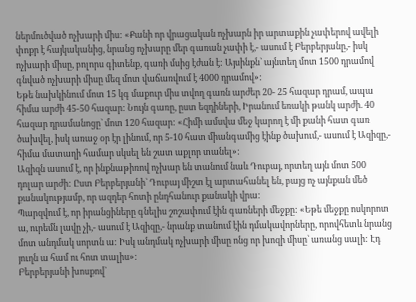ներմուծված ոչխարի միս: «Քանի որ վրացական ոչխարն իր արտաքին չափերով ավելի փոքր է հայկականից, նրանց ոչխարը մեր գառան չափի է,- ասում է Բերբերյանը,- իսկ ոչխարի միսը, բոլորս գիտենք, գառի մսից էժան է: Այսինքն` այնտեղ մոտ 1500 դրամով գնված ոչխարի միսը մեզ մոտ վաճառվում է 4000 դրամով»:
Եթե նախկինում մոտ 15 կգ մաքուր միս տվող գառն արժեր 20- 25 հազար դրամ, ապա հիմա արժի 45-50 հազար: Նույն գառը, ըստ եզդիների, Իրանում եռակի թանկ արժի. 40 հազար դրամանոցը` մոտ 120 հազար: «Հիմի ամսվա մեջ կարող է մի քանի հատ գառ ծախվել, իսկ առաջ օր էր լինում, որ 5-10 հատ միանգամից էինք ծախում,- ասում է Ազիզը,- հիմա մատաղի համար սկսել են շատ աքլոր տանել»:
Ազիզն ասում է, որ ինքնաթիռով ոչխար են տանում նաև Դուբայ, որտեղ այն մոտ 500 դոլար արժի: Ըստ Բերբերյանի` Դուբայ միշտ էլ արտահանել են, բայց ոչ այնքան մեծ քանակությամբ, որ ազդեր հոտի ընդհանուր քանակի վրա:
Պարզվում է, որ իրանցիները գնելիս շոշափում էին գառների մեջքը: «Եթե մեջքը ոսկորոտ ա, ուրեմն լավը չի,- ասում է Ազիզը,- նրանք տանում էին դմակավորները, որովհետև նրանց մոտ անդմակ սորտն ա: Իսկ անդմակ ոչխարի միսը ոնց որ խոզի միսը` առանց սալի: Էդ յուղն ա համ ու հոտ տալիս»:
Բերբերյանի խոսքով`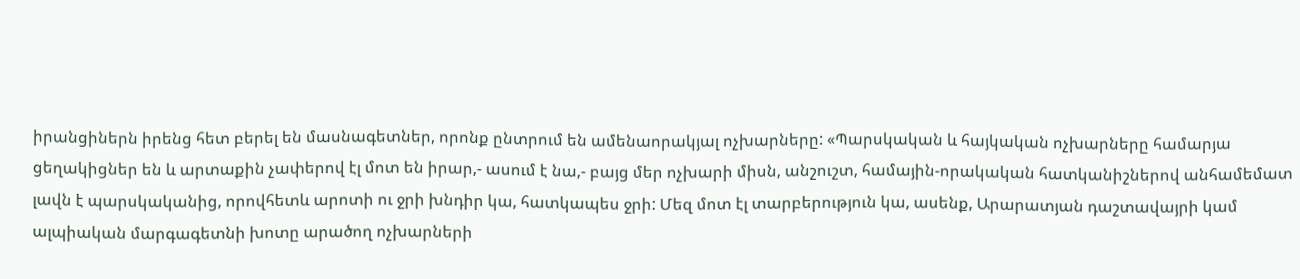իրանցիներն իրենց հետ բերել են մասնագետներ, որոնք ընտրում են ամենաորակյալ ոչխարները: «Պարսկական և հայկական ոչխարները համարյա ցեղակիցներ են և արտաքին չափերով էլ մոտ են իրար,- ասում է նա,- բայց մեր ոչխարի միսն, անշուշտ, համային-որակական հատկանիշներով անհամեմատ լավն է պարսկականից, որովհետև արոտի ու ջրի խնդիր կա, հատկապես ջրի: Մեզ մոտ էլ տարբերություն կա, ասենք, Արարատյան դաշտավայրի կամ ալպիական մարգագետնի խոտը արածող ոչխարների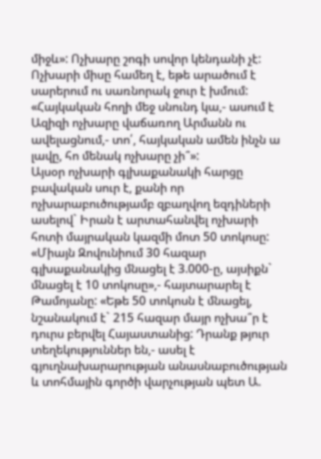միջև»: Ոչխարը շոգի սովոր կենդանի չէ: Ոչխարի միսը համեղ է, եթե արածում է սարերում ու սառնորակ ջուր է խմում: «Հայկական հողի մեջ սնունդ կա,- ասում է Ազիզի ոչխարը վաճառող Արմանն ու ավելացնում,- տո՛, հայկական ամեն ինչն ա լավը, հո մենակ ոչխարը չի՞»:
Այսօր ոչխարի գլխաքանակի հարցը բավական սուր է, քանի որ ոչխարաբուծությամբ զբաղվող եզդիների ասելով` Իրան է արտահանվել ոչխարի հոտի մայրական կազմի մոտ 50 տոկոսը: «Միայն Զովունիում 30 հազար գլխաքանակից մնացել է 3.000-ը, այսիքն` մնացել է 10 տոկոսը»,- հայտարարել է Թամոյանը: «Եթե 50 տոկոսն է մնացել, նշանակում է` 215 հազար մայր ոչխա՞ր է դուրս բերվել Հայաստանից: Դրանք թյուր տեղեկություններ են,- ասել է գյուղնախարարության անասնաբուծության և տոհմային գործի վարչության պետ Ա.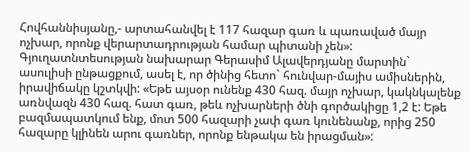Հովհաննիսյանը,- արտահանվել է 117 հազար գառ և պառաված մայր ոչխար, որոնք վերարտադրության համար պիտանի չեն»:
Գյուղատնտեսության նախարար Գերասիմ Ալավերդյանը մարտին` ասուլիսի ընթացքում, ասել է, որ ծինից հետո` հունվար-մայիս ամիսներին, իրավիճակը կշտկվի: «Եթե այսօր ունենք 430 հազ. մայր ոչխար, կակնկալենք առնվազն 430 հազ. հատ գառ, թեև ոչխարների ծնի գործակիցը 1,2 է: Եթե բազմապատկում ենք, մոտ 500 հազարի չափ գառ կունենանք, որից 250 հազարը կլինեն արու գառներ, որոնք ենթակա են իրացման»: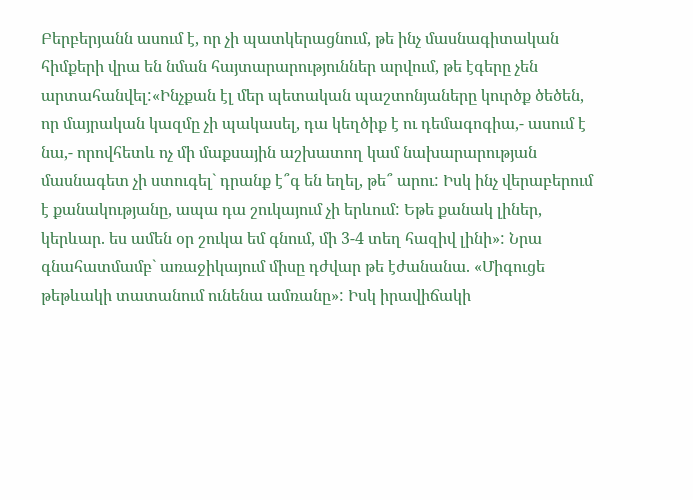Բերբերյանն ասում է, որ չի պատկերացնում, թե ինչ մասնագիտական հիմքերի վրա են նման հայտարարություններ արվում, թե էգերը չեն արտահանվել:«Ինչքան էլ մեր պետական պաշտոնյաները կուրծք ծեծեն, որ մայրական կազմը չի պակասել, դա կեղծիք է ու դեմագոգիա,- ասում է նա,- որովհետև ոչ մի մաքսային աշխատող կամ նախարարության մասնագետ չի ստուգել` դրանք է՞գ են եղել, թե՞ արու: Իսկ ինչ վերաբերում է քանակությանը, ապա դա շուկայում չի երևում: Եթե քանակ լիներ, կերևար. ես ամեն օր շուկա եմ գնում, մի 3-4 տեղ հազիվ լինի»: Նրա գնահատմամբ` առաջիկայում միսը դժվար թե էժանանա. «Միգուցե թեթևակի տատանում ունենա ամռանը»: Իսկ իրավիճակի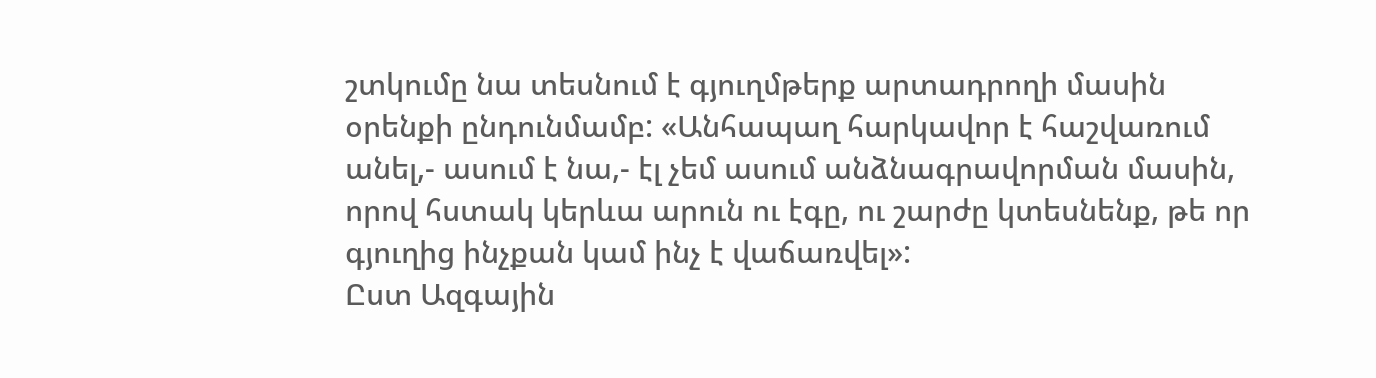շտկումը նա տեսնում է գյուղմթերք արտադրողի մասին օրենքի ընդունմամբ: «Անհապաղ հարկավոր է հաշվառում անել,- ասում է նա,- էլ չեմ ասում անձնագրավորման մասին, որով հստակ կերևա արուն ու էգը, ու շարժը կտեսնենք, թե որ գյուղից ինչքան կամ ինչ է վաճառվել»:
Ըստ Ազգային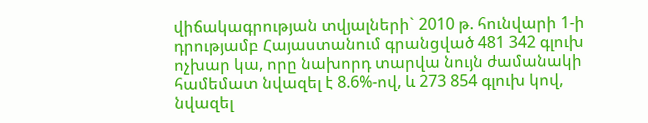վիճակագրության տվյալների` 2010 թ. հունվարի 1-ի դրությամբ Հայաստանում գրանցված 481 342 գլուխ ոչխար կա, որը նախորդ տարվա նույն ժամանակի համեմատ նվազել է 8.6%-ով, և 273 854 գլուխ կով, նվազել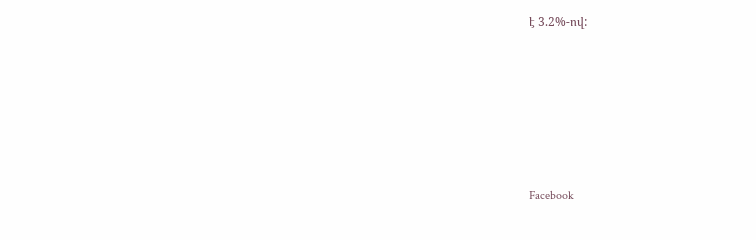է 3.2%-ով:






Facebook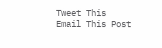Tweet This
Email This Post